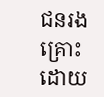ជនរងគ្រោះដោយ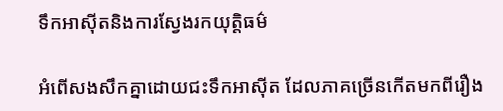ទឹកអាស៊ីតនិងការស្វែងរកយុត្តិធម៌

អំពើសងសឹកគ្នាដោយជះទឹកអាស៊ីត ដែលភាគច្រើនកើតមកពីរឿង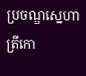ប្រចណ្ឌស្នេហាត្រីកោ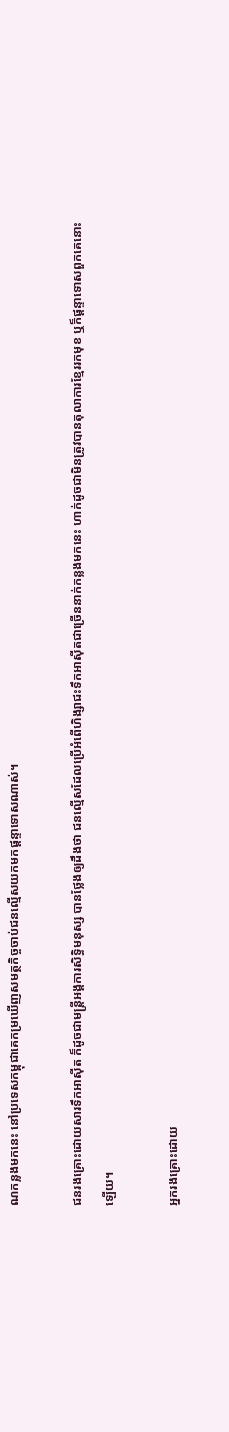ណកន្លងមកនេះ នៅប្រទេសកម្ពុជាគេកម្រឃើញសមត្ថកិច្ចចាប់ជនល្មើសយកមកផ្តន្ទាទោសណាស់។

ជនរងគ្រោះដោយសារទឹកអាស៊ីត ក៏ដូចជាមន្ត្រីអង្គការសិទ្ធិមនុស្ស បានថ្លែងឲ្យដឹងថា ជនល្មើសដែលប្រើអំពើហិង្សាជះទឹកអាស៊ីតជាច្រើននាក់កន្លងមកនេះ ហាក់ដូចជាមិនត្រូវបានតុលាការខ្មែររកមុខ ឬក៏ផ្តន្ទាទោសពួកគេនោះឡើយ។

អ្នករងគ្រោះដោយ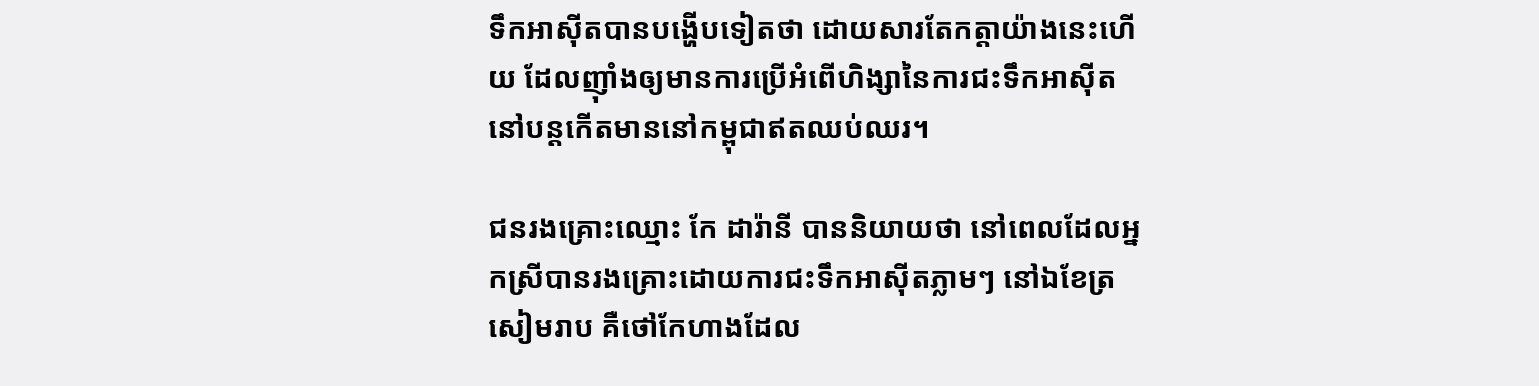ទឹកអាស៊ីតបានបង្ហើបទៀតថា ដោយសារតែកត្តាយ៉ាងនេះហើយ ដែលញ៉ាំងឲ្យមានការប្រើអំពើហិង្សានៃការជះទឹកអាស៊ីតនៅបន្តកើតមាននៅកម្ពុជាឥតឈប់ឈរ។

ជនរងគ្រោះឈ្មោះ កែ ដារ៉ានី បាននិយាយថា នៅពេលដែលអ្នកស្រីបានរងគ្រោះដោយការជះទឹកអាស៊ីតភ្លាមៗ នៅឯខែត្រសៀមរាប គឺថៅកែហាងដែល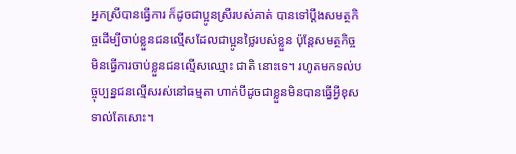អ្នកស្រីបានធ្វើការ ក៏ដូចជាប្អូនស្រីរបស់គាត់ បានទៅប្តឹងសមត្ថកិច្ចដើម្បីចាប់ខ្លួនជនល្មើសដែលជាប្អូនថ្លៃរបស់ខ្លួន ប៉ុន្តែសមត្ថកិច្ចមិនធ្វើការចាប់ខ្លួនជនល្មើសឈ្មោះ ជាតិ នោះទេ។ រហូតមកទល់បច្ចុប្បន្នជនល្មើសរស់នៅធម្មតា ហាក់បីដូចជាខ្លួនមិនបានធ្វើអ្វីខុសទាល់តែសោះ។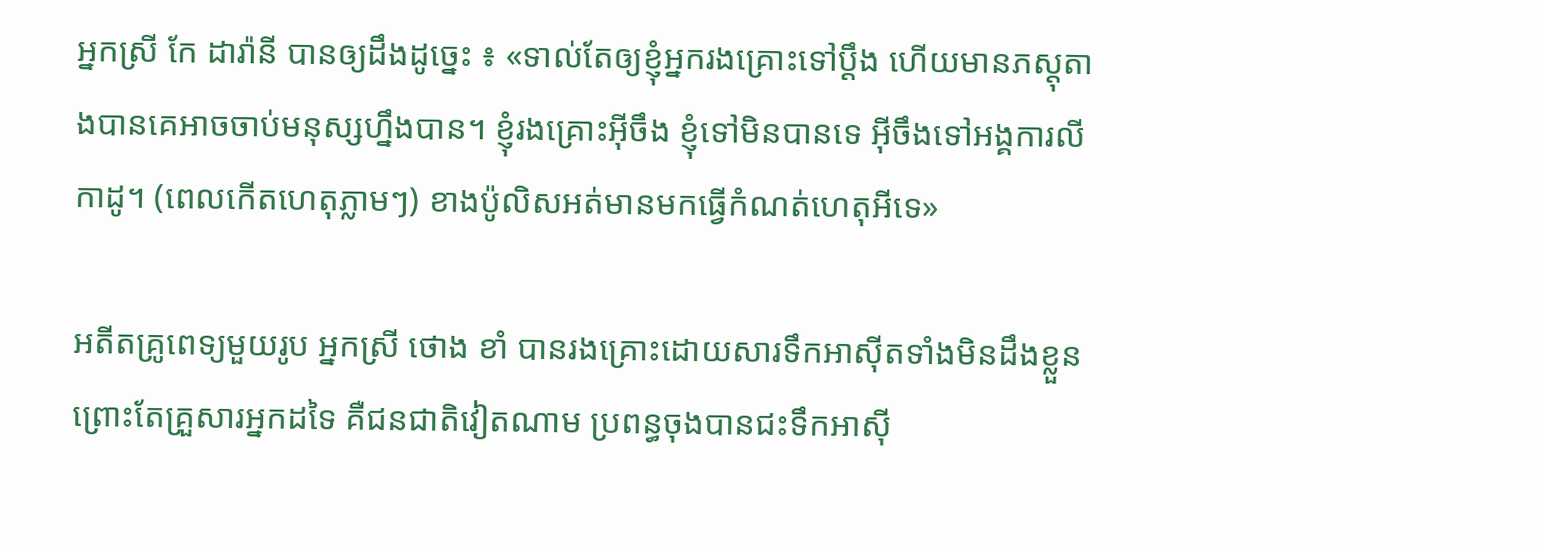អ្នកស្រី កែ ដារ៉ានី បានឲ្យដឹងដូច្នេះ ៖ «ទាល់តែឲ្យខ្ញុំអ្នករងគ្រោះទៅប្ដឹង ហើយមានភស្តុតាងបានគេអាចចាប់មនុស្សហ្នឹងបាន។ ខ្ញុំរងគ្រោះអ៊ីចឹង ខ្ញុំទៅមិនបានទេ អ៊ីចឹងទៅអង្គការលីកាដូ។ (ពេលកើតហេតុភ្លាមៗ) ខាងប៉ូលិសអត់មានមកធ្វើកំណត់ហេតុអីទេ»

អតីតគ្រូពេទ្យមួយរូប អ្នកស្រី ថោង ខាំ បានរងគ្រោះដោយសារទឹកអាស៊ីតទាំងមិនដឹងខ្លួនព្រោះតែគ្រួសារអ្នកដទៃ គឺជនជាតិវៀតណាម ប្រពន្ធចុងបានជះទឹកអាស៊ី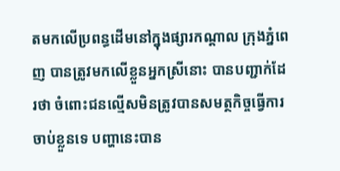តមកលើប្រពន្ធដើមនៅក្នុងផ្សារកណ្តាល ក្រុងភ្នំពេញ បានត្រូវមកលើខ្លួនអ្នកស្រីនោះ បានបញ្ជាក់ដែរថា ចំពោះជនល្មើសមិនត្រូវបានសមត្ថកិច្ចធ្វើការចាប់ខ្លួនទេ បញ្ហានេះបាន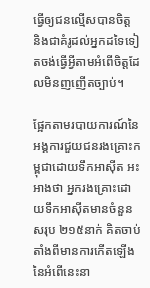ធ្វើឲ្យជនល្មើសបានចិត្ត និងជាគំរូដល់អ្នកដទៃទៀតចង់ធ្វើអ្វីតាមអំពើចិត្តដែលមិនញញើតច្បាប់។

ផ្អែកតាមរបាយការណ៍នៃអង្គការជួយជនរងគ្រោះកម្ពុជាដោយទឹកអាស៊ីត អះអាងថា អ្នករងគ្រោះដោយទឹកអាស៊ីតមានចំនួនសរុប ២១៥នាក់ គិតចាប់តាំងពីមានការកើតឡើងនៃអំពើនេះនា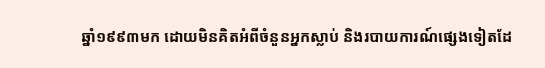ឆ្នាំ១៩៩៣មក ដោយមិនគិតអំពីចំនួនអ្នកស្លាប់ និងរបាយការណ៍ផ្សេងទៀតដែ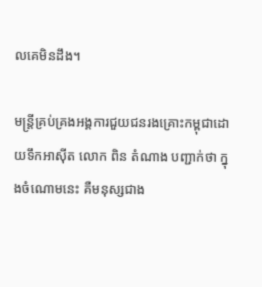លគេមិនដឹង។

មន្រ្តីគ្រប់គ្រងអង្គការជួយជនរងគ្រោះកម្ពុជាដោយទឹកអាស៊ីត លោក ពិន តំណាង បញ្ជាក់ថា ក្នុងចំណោមនេះ គឺមនុស្សជាង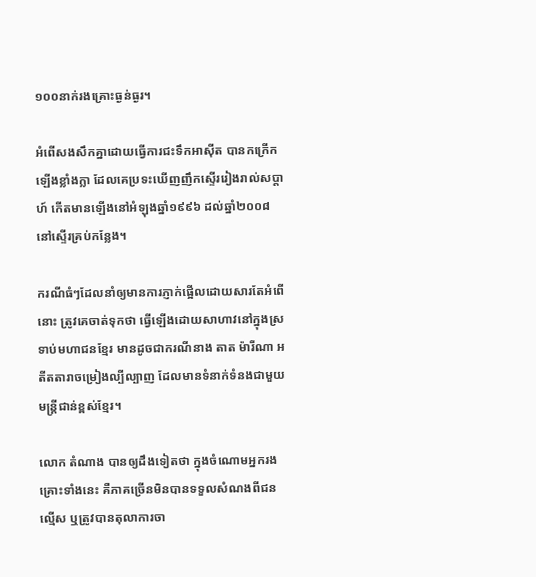១០០នាក់រងគ្រោះធ្ងន់ធ្ងរ។

អំពើសងសឹកគ្នាដោយធ្វើការជះទឹកអាស៊ីត បានកក្រើកឡើងខ្លាំងក្លា ដែលគេប្រទះឃើញញឹកស្ទើររៀងរាល់សប្តាហ៍ កើតមានឡើងនៅអំឡុងឆ្នាំ១៩៩៦ ដល់ឆ្នាំ២០០៨ នៅស្ទើរគ្រប់កន្លែង។

ករណីធំៗដែលនាំឲ្យមានការភ្ញាក់ផ្អើលដោយសារតែអំពើនោះ ត្រូវគេចាត់ទុកថា ធ្វើឡើងដោយសាហាវនៅក្នុងស្រទាប់មហាជនខ្មែរ មានដូចជាករណីនាង តាត ម៉ារីណា អតីតតារាចម្រៀងល្បីល្បាញ ដែលមានទំនាក់ទំនងជាមួយមន្ត្រីជាន់ខ្ពស់ខ្មែរ។

លោក តំណាង បានឲ្យដឹងទៀតថា ក្នុងចំណោមអ្នករងគ្រោះទាំងនេះ គឺភាគច្រើនមិនបានទទួលសំណងពីជនល្មើស ឬត្រូវបានតុលាការចា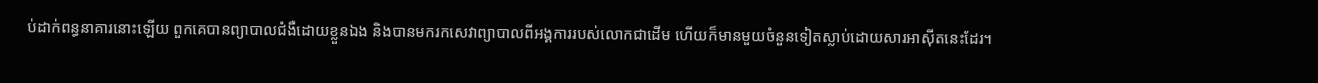ប់ដាក់ពន្ធនាគារនោះឡើយ ពួកគេបានព្យាបាលជំងឺដោយខ្លួនឯង និងបានមករកសេវាព្យាបាលពីអង្គការរបស់លោកជាដើម ហើយក៏មានមួយចំនួនទៀតស្លាប់ដោយសារអាស៊ីតនេះដែរ។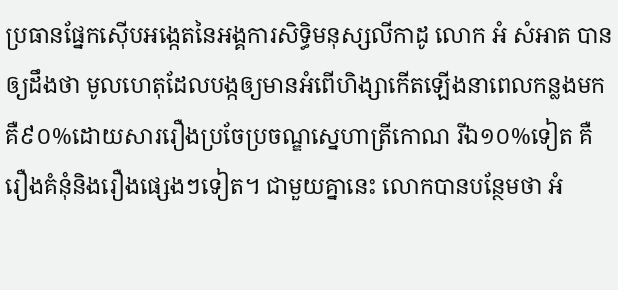ប្រធានផ្នែកស៊ើបអង្កេតនៃអង្គការសិទ្ធិមនុស្សលីកាដូ លោក អំ សំអាត បានឲ្យដឹងថា មូលហេតុដែលបង្កឲ្យមានអំពើហិង្សាកើតឡើងនាពេលកន្លងមក គឺ៩០%ដោយសាររឿងប្រចែប្រចណ្ឌស្នេហាត្រីកោណ រីឯ១០%ទៀត គឺរឿងគំនុំនិងរឿងផ្សេងៗទៀត។ ជាមួយគ្នានេះ លោកបានបន្ថែមថា អំ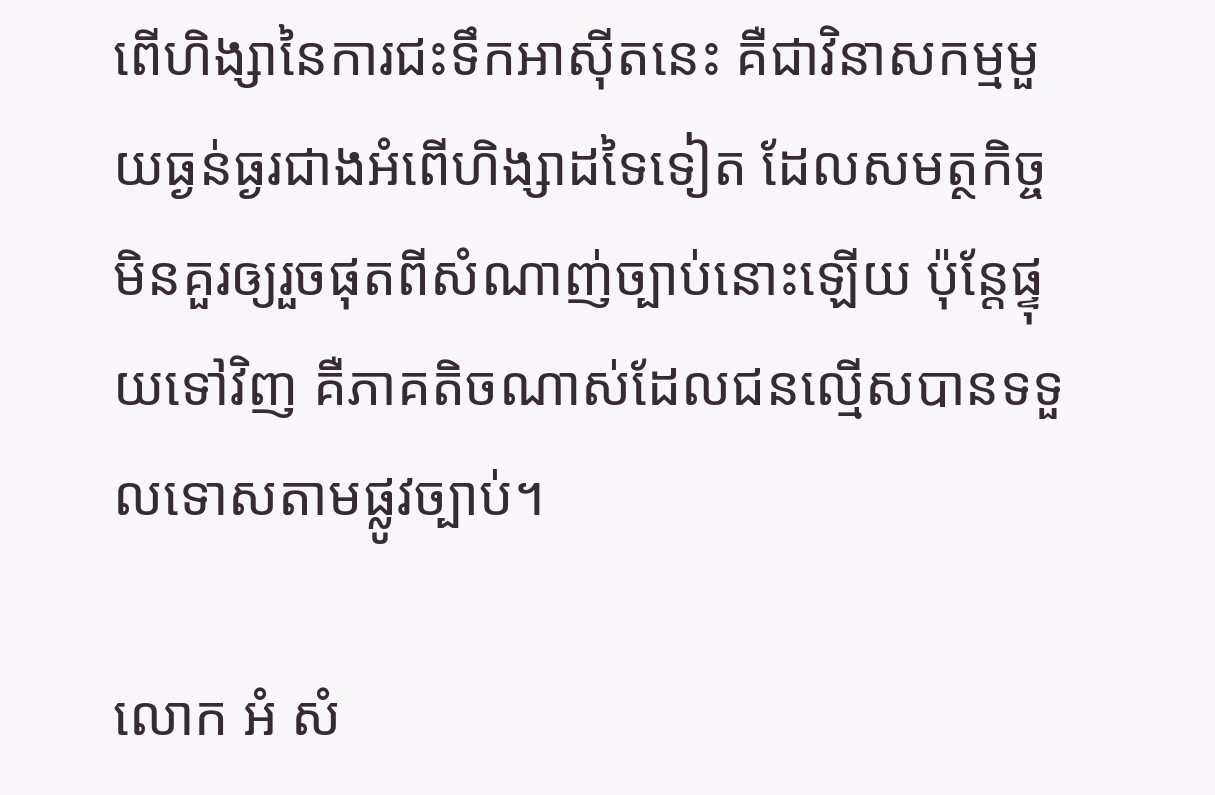ពើហិង្សានៃការជះទឹកអាស៊ីតនេះ គឺជាវិនាសកម្មមួយធ្ងន់ធ្ងរជាងអំពើហិង្សាដទៃទៀត ដែលសមត្ថកិច្ចមិនគួរឲ្យរួចផុតពីសំណាញ់ច្បាប់នោះឡើយ ប៉ុន្តែផ្ទុយទៅវិញ គឺភាគតិចណាស់ដែលជនល្មើសបានទទួលទោសតាមផ្លូវច្បាប់។

លោក អំ សំ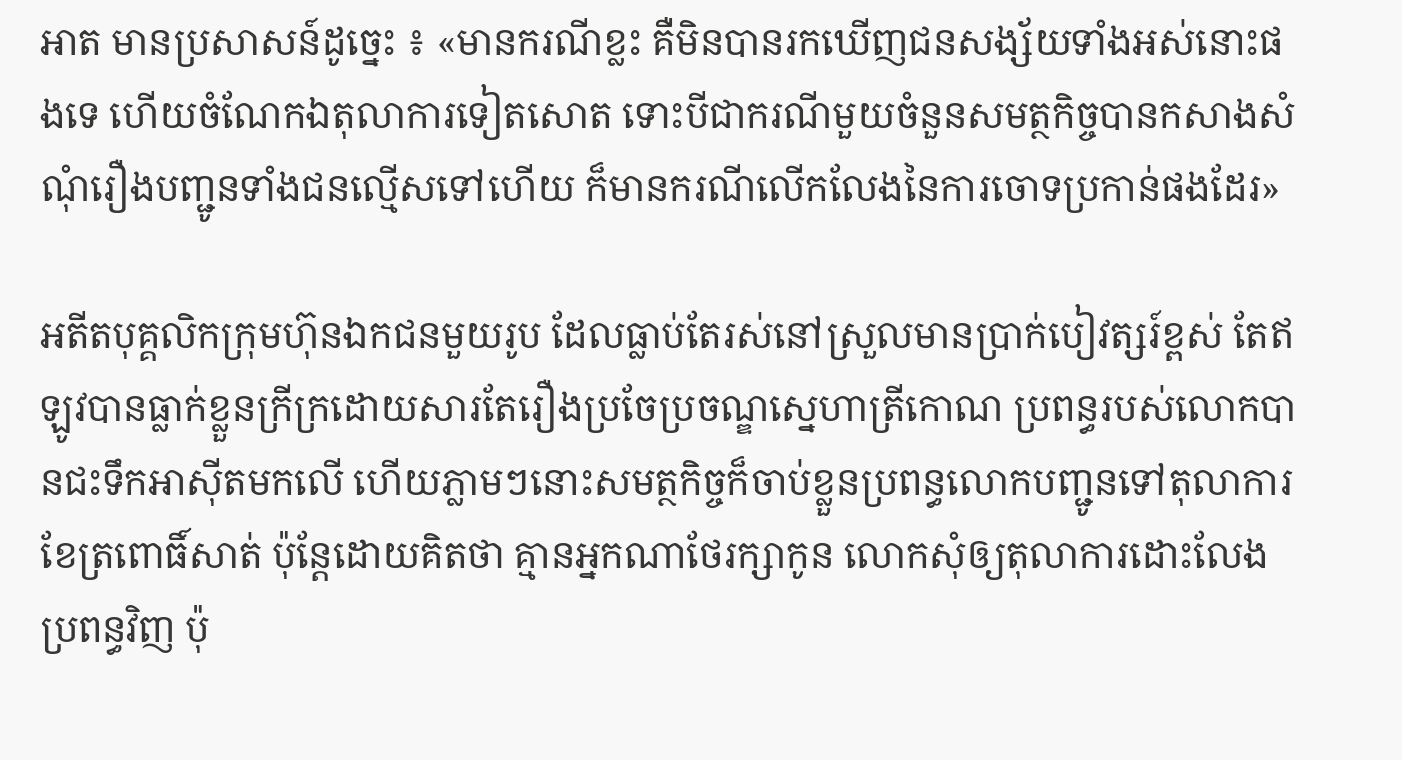អាត មានប្រសាសន៍ដូច្នេះ ៖ «មានករណីខ្លះ គឺមិនបានរកឃើញជនសង្ស័យទាំងអស់នោះផងទេ ហើយចំណែកឯតុលាការទៀតសោត ទោះបីជាករណីមួយចំនួនសមត្ថកិច្ចបានកសាងសំណុំរឿងបញ្ជូនទាំងជនល្មើសទៅហើយ ក៏មានករណីលើកលែងនៃការចោទប្រកាន់ផងដែរ»

អតីតបុគ្គលិកក្រុមហ៊ុនឯកជនមួយរូប ដែលធ្លាប់តែរស់នៅស្រួលមានប្រាក់បៀវត្សរ៍ខ្ពស់ តែឥឡូវបានធ្លាក់ខ្លួនក្រីក្រដោយសារតែរឿងប្រចែប្រចណ្ឌស្នេហាត្រីកោណ ប្រពន្ធរបស់លោកបានជះទឹកអាស៊ីតមកលើ ហើយភ្លាមៗនោះសមត្ថកិច្ចក៏ចាប់ខ្លួនប្រពន្ធលោកបញ្ជូនទៅតុលាការខែត្រពោធិ៍សាត់ ប៉ុន្តែដោយគិតថា គ្មានអ្នកណាថែរក្សាកូន លោកសុំឲ្យតុលាការដោះលែងប្រពន្ធវិញ ប៉ុ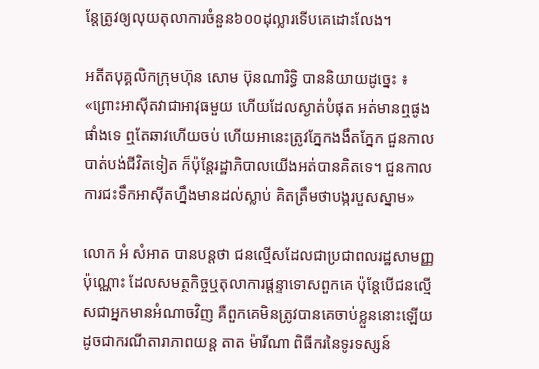ន្តែត្រូវឲ្យលុយតុលាការចំនួន៦០០ដុល្លារទើបគេដោះលែង។

អតីតបុគ្គលិកក្រុមហ៊ុន សោម ប៊ុនណារិទ្ធិ បាននិយាយដូច្នេះ ៖ «ព្រោះអាស៊ីតវាជាអាវុធមួយ ហើយដែលស្ងាត់បំផុត អត់មានឮផូងផាំងទេ ឮតែឆាវហើយចប់ ហើយអានេះត្រូវភ្នែកងងឹតភ្នែក ជួនកាលបាត់បង់ជីវិតទៀត ក៏ប៉ុន្តែរដ្ឋាភិបាលយើងអត់បានគិតទេ។ ជួនកាលការជះទឹកអាស៊ីតហ្នឹងមានដល់ស្លាប់ គិតត្រឹមថាបង្ករបួសស្នាម»

លោក អំ សំអាត បានបន្តថា ជនល្មើសដែលជាប្រជាពលរដ្ឋសាមញ្ញប៉ុណ្ណោះ ដែលសមត្ថកិច្ចឬតុលាការផ្តន្ទាទោសពួកគេ ប៉ុន្តែបើជនល្មើសជាអ្នកមានអំណាចវិញ គឺពួកគេមិនត្រូវបានគេចាប់ខ្លួននោះឡើយ ដូចជាករណីតារាភាពយន្ត តាត ម៉ារីណា ពិធីករនៃទូរទស្សន៍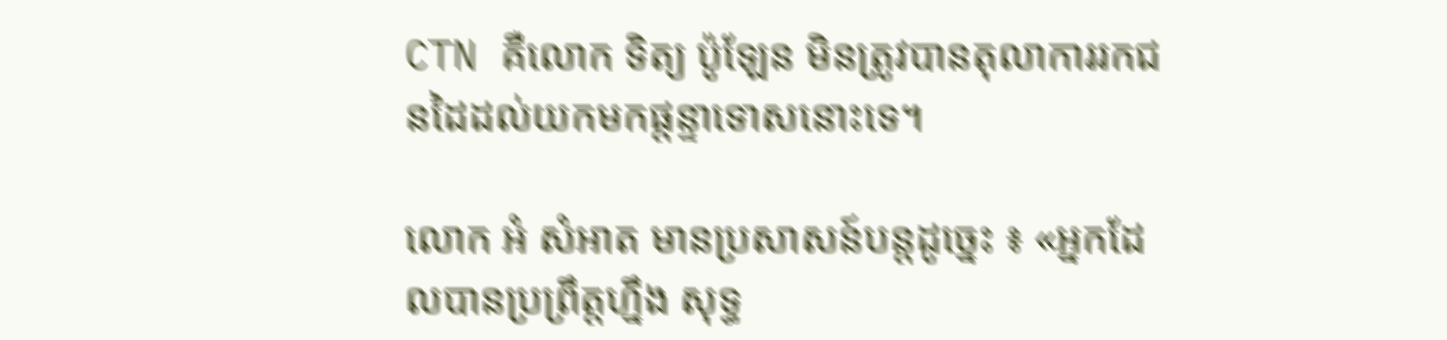CTN គឺលោក ទិត្យ ប៉ូឡែន មិនត្រូវបានតុលាការរកជនដៃដល់យកមកផ្តន្ទាទោសនោះទេ។

លោក អំ សំអាត មានប្រសាសន៍បន្តដូច្នេះ ៖ «អ្នកដែលបានប្រព្រឹត្តហ្នឹង សុទ្ធ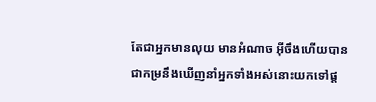តែជាអ្នកមានលុយ មានអំណាច អ៊ីចឹងហើយបានជាកម្រនឹងឃើញនាំអ្នកទាំងអស់នោះយកទៅផ្ដ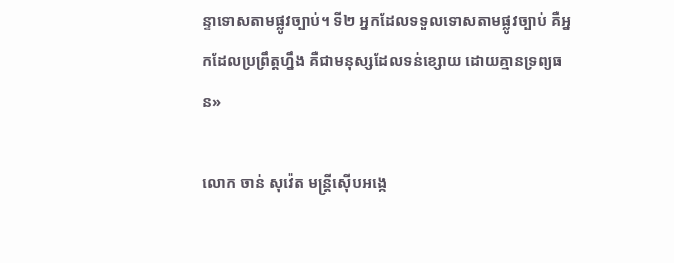ន្ទាទោសតាមផ្លូវច្បាប់។ ទី២ អ្នកដែលទទួលទោសតាមផ្លូវច្បាប់ គឺអ្នកដែលប្រព្រឹត្តហ្នឹង គឺជាមនុស្សដែលទន់ខ្សោយ ដោយគ្មានទ្រព្យធន»

លោក ចាន់ សុវ៉េត មន្ត្រីស៊ើបអង្កេ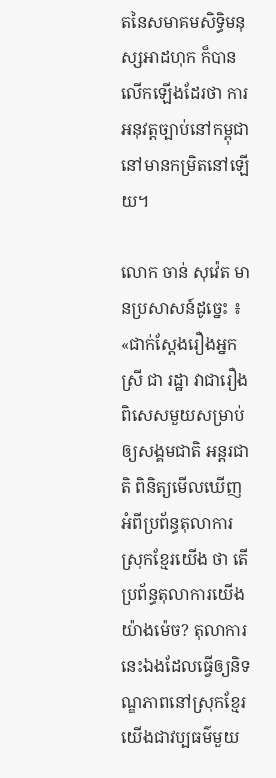តនៃសមាគមសិទ្ធិមនុស្សអាដហុក ក៏បានលើកឡើងដែរថា ការអនុវត្តច្បាប់នៅកម្ពុជានៅមានកម្រិតនៅឡើយ។

លោក ចាន់ សុវ៉េត មានប្រសាសន៍ដូច្នេះ ៖ «ជាក់ស្ដែងរឿងអ្នកស្រី ជា រដ្ឋា វាជារឿងពិសេសមួយសម្រាប់ឲ្យសង្គមជាតិ អន្តរជាតិ ពិនិត្យមើលឃើញអំពីប្រព័ន្ធតុលាការស្រុកខ្មែរយើង ថា តើប្រព័ន្ធតុលាការយើងយ៉ាងម៉េច? តុលាការនេះឯងដែលធ្វើឲ្យនិទណ្ឌភាពនៅស្រុកខ្មែរយើងជាវប្បធម៌មួយ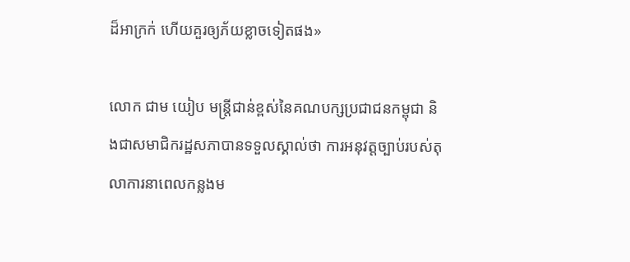ដ៏អាក្រក់ ហើយគួរឲ្យភ័យខ្លាចទៀតផង»

លោក ជាម យៀប មន្ត្រីជាន់ខ្ពស់នៃគណបក្សប្រជាជនកម្ពុជា និងជាសមាជិករដ្ឋសភាបានទទួលស្គាល់ថា ការអនុវត្តច្បាប់របស់តុលាការនាពេលកន្លងម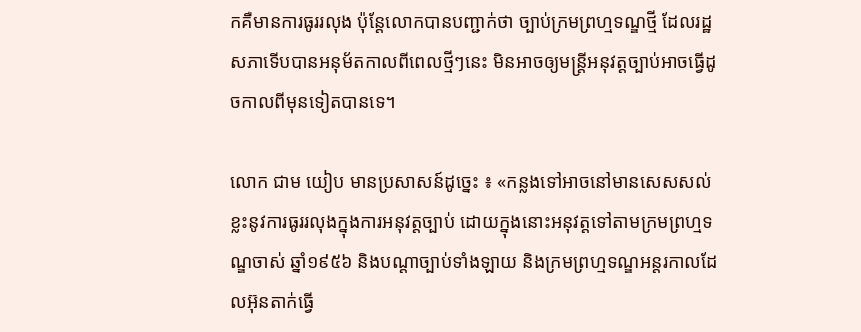កគឺមានការធូររលុង ប៉ុន្តែលោកបានបញ្ជាក់ថា ច្បាប់ក្រមព្រហ្មទណ្ឌថ្មី ដែលរដ្ឋសភាទើបបានអនុម័តកាលពីពេលថ្មីៗនេះ មិនអាចឲ្យមន្ត្រីអនុវត្តច្បាប់អាចធ្វើដូចកាលពីមុនទៀតបានទេ។

លោក ជាម យៀប មានប្រសាសន៍ដូច្នេះ ៖ «កន្លងទៅអាចនៅមានសេសសល់ខ្លះនូវការធូររលុងក្នុងការអនុវត្តច្បាប់ ដោយក្នុងនោះអនុវត្តទៅតាមក្រមព្រហ្មទណ្ឌចាស់ ឆ្នាំ១៩៥៦ និងបណ្ដាច្បាប់ទាំងឡាយ និងក្រមព្រហ្មទណ្ឌអន្តរកាលដែលអ៊ុនតាក់ធ្វើ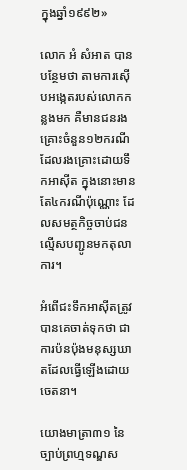ក្នុងឆ្នាំ១៩៩២»

លោក អំ សំអាត បានបន្ថែមថា តាមការស៊ើបអង្កេតរបស់លោកកន្លងមក គឺមានជនរងគ្រោះចំនួន១២ករណី ដែលរងគ្រោះដោយទឹកអាស៊ីត ក្នុងនោះមានតែ៤ករណីប៉ុណ្ណោះ ដែលសមត្ថកិច្ចចាប់ជនល្មើសបញ្ជូនមកតុលាការ។

អំពើជះទឹកអាស៊ីតត្រូវបានគេចាត់ទុកថា ជាការប៉នប៉ុងមនុស្សឃាតដែលធ្វើឡើងដោយចេតនា។

យោងមាត្រា៣១ នៃច្បាប់ព្រហ្មទណ្ឌស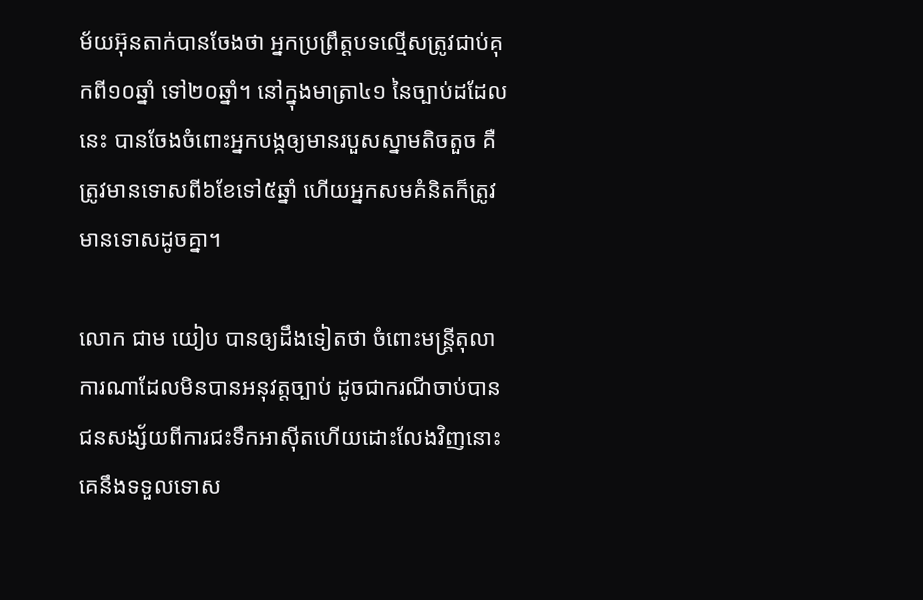ម័យអ៊ុនតាក់បានចែងថា អ្នកប្រព្រឹត្តបទល្មើសត្រូវជាប់គុកពី១០ឆ្នាំ ទៅ២០ឆ្នាំ។ នៅក្នុងមាត្រា៤១ នៃច្បាប់ដដែលនេះ បានចែងចំពោះអ្នកបង្កឲ្យមានរបួសស្នាមតិចតួច គឺត្រូវមានទោសពី៦ខែទៅ៥ឆ្នាំ ហើយអ្នកសមគំនិតក៏ត្រូវមានទោសដូចគ្នា។

លោក ជាម យៀប បានឲ្យដឹងទៀតថា ចំពោះមន្ត្រីតុលាការណាដែលមិនបានអនុវត្តច្បាប់ ដូចជាករណីចាប់បានជនសង្ស័យពីការជះទឹកអាស៊ីតហើយដោះលែងវិញនោះ គេនឹងទទួលទោស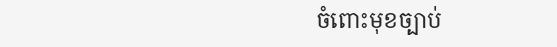ចំពោះមុខច្បាប់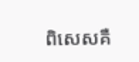ពិសេសគឺ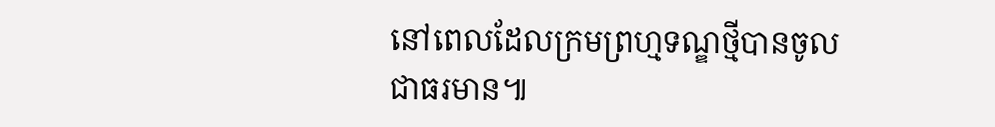នៅពេលដែលក្រមព្រហ្មទណ្ឌថ្មីបានចូលជាធរមាន៕